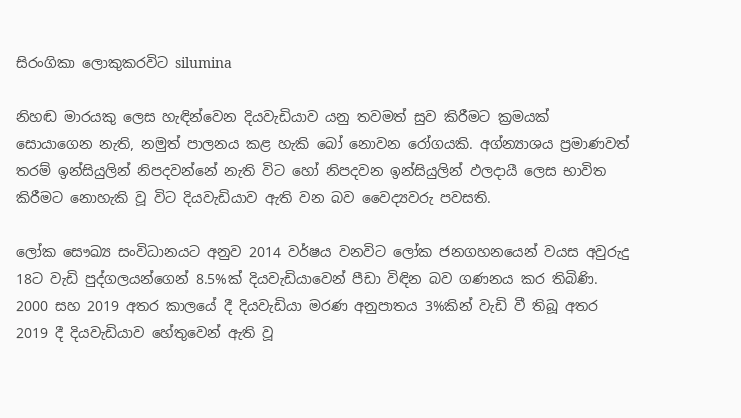සිරංගිකා ලොකුකරවිට silumina

නිහඬ මාරයකු ලෙස හැඳින්වෙන දියවැඩියාව යනු තවමත් සුව කිරීමට ක්‍රමයක් සොයාගෙන නැති, නමුත් පාලනය කළ හැකි බෝ නොවන රෝගයකි. අග්න්‍යාශය ප්‍රමාණවත් තරම් ඉන්සියුලින් නිපදවන්නේ නැති විට හෝ නිපදවන ඉන්සියුලින් ඵලදායී ලෙස භාවිත කිරීමට නොහැකි වූ විට දියවැඩියාව ඇති වන බව වෛද්‍යවරු පවසති.

ලෝක සෞඛ්‍ය සංවිධානයට අනුව 2014 වර්ෂය වනවිට ලෝක ජනගහනයෙන් වයස අවුරුදු 18ට වැඩි පුද්ගලයන්ගෙන් 8.5%ක් දියවැඩියාවෙන් පීඩා විඳින බව ගණනය කර තිබිණි. 2000 සහ 2019 අතර කාලයේ දී දියවැඩියා මරණ අනුපාතය 3%කින් වැඩි වී තිබූ අතර 2019 දී දියවැඩියාව හේතුවෙන් ඇති වූ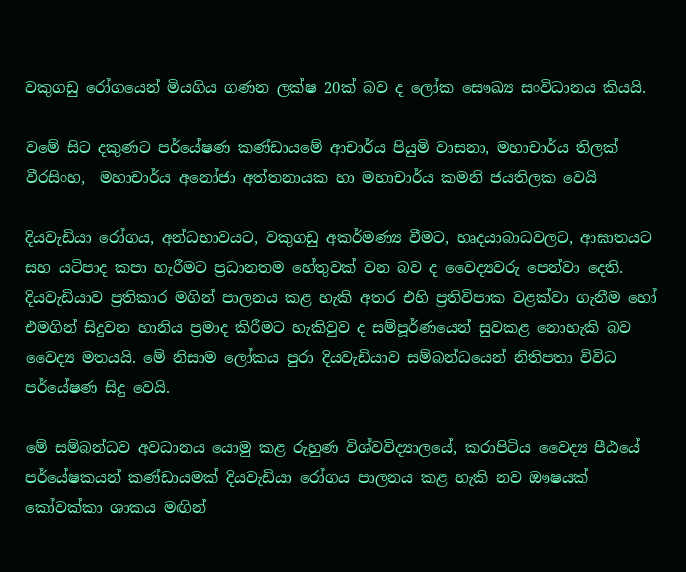වකුගඩු රෝගයෙන් මියගිය ගණන ලක්ෂ 20ක් බව ද ලෝක සෞඛ්‍ය සංවිධානය කියයි.

වමේ සිට දකුණට පර්යේෂණ කණ්ඩායමේ ආචාර්ය පියුමි වාසනා, මහාචාර්ය තිලක් වීරසිංහ,  මහාචාර්ය අනෝජා අත්තනායක හා මහාචාර්ය කමනි ජයතිලක වෙයි

දියවැඩියා රෝගය, අන්ධභාවයට, වකුගඩු අකර්මණ්‍ය වීමට, හෘදයාබාධවලට, ආඝාතයට සහ යටිපාද කපා හැරීමට ප්‍රධානතම හේතුවක් වන බව ද වෛද්‍යවරු පෙන්වා දෙති. දියවැඩියාව ප්‍රතිකාර මගින් පාලනය කළ හැකි අතර එහි ප්‍රතිවිපාක වළක්වා ගැනීම හෝ එමගින් සිදුවන හානිය ප්‍රමාද කිරීමට හැකිවුව ද සම්පූර්ණයෙන් සුවකළ නොහැකි බව වෛද්‍ය මතයයි. මේ නිසාම ලෝකය පුරා දියවැඩියාව සම්බන්ධයෙන් නිතිපතා විවිධ පර්යේෂණ සිදු වෙයි.

මේ සම්බන්ධව අවධානය යොමු කළ රුහුණ විශ්වවිද්‍යාලයේ, කරාපිටිය වෛද්‍ය පීඨයේ පර්යේෂකයන් කණ්ඩායමක් දියවැඩියා රෝගය පාලනය කළ හැකි නව ඖෂයක් කෝවක්කා ශාකය මඟින්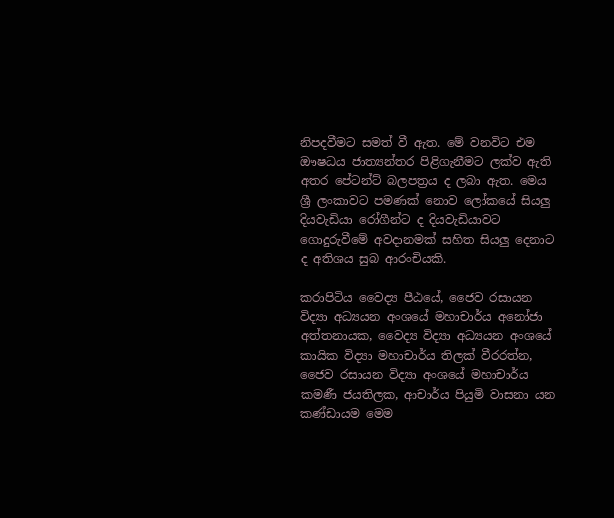නිපදවීමට සමත් වී ඇත. මේ වනවිට එම ඖෂධය ජාත්‍යන්තර පිළිගැනීමට ලක්ව ඇති අතර පේටන්ට් බලපත්‍රය ද ලබා ඇත. මෙය ශ්‍රී ලංකාවට පමණක් නොව ලෝකයේ සියලු දියවැඩියා රෝගීන්ට ද දියවැඩියාවට ගොදුරුවීමේ අවදානමක් සහිත සියලු දෙනාට ද අතිශය සුබ ආරංචියකි.

කරාපිටිය වෛද්‍ය පීඨයේ, ජෛව රසායන විද්‍යා අධ්‍යයන අංශයේ මහාචාර්ය අනෝජා අත්තනායක, වෛද්‍ය විද්‍යා අධ්‍යයන අංශයේ කායික විද්‍යා මහාචාර්ය තිලක් වීරරත්න, ජෛව රසායන විද්‍යා අංශයේ මහාචාර්ය කමණී ජයතිලක, ආචාර්ය පියුමි වාසනා යන කණ්ඩායම මෙම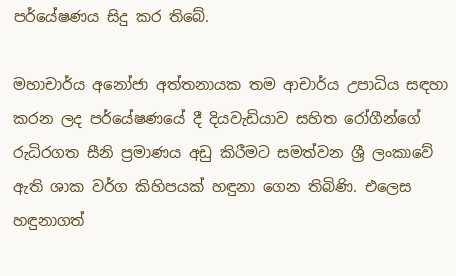පර්යේෂණය සිදු කර තිබේ.

මහාචාර්ය අනෝජා අත්තනායක තම ආචාර්ය උපාධිය සඳහා කරන ලද පර්යේෂණයේ දී දියවැඩියාව සහිත රෝගීන්ගේ රුධිරගත සීනි ප්‍රමාණය අඩු කිරීමට සමත්වන ශ්‍රී ලංකාවේ ඇති ශාක වර්ග කිහිපයක් හඳුනා ගෙන තිබිණි. එලෙස හඳුනාගත්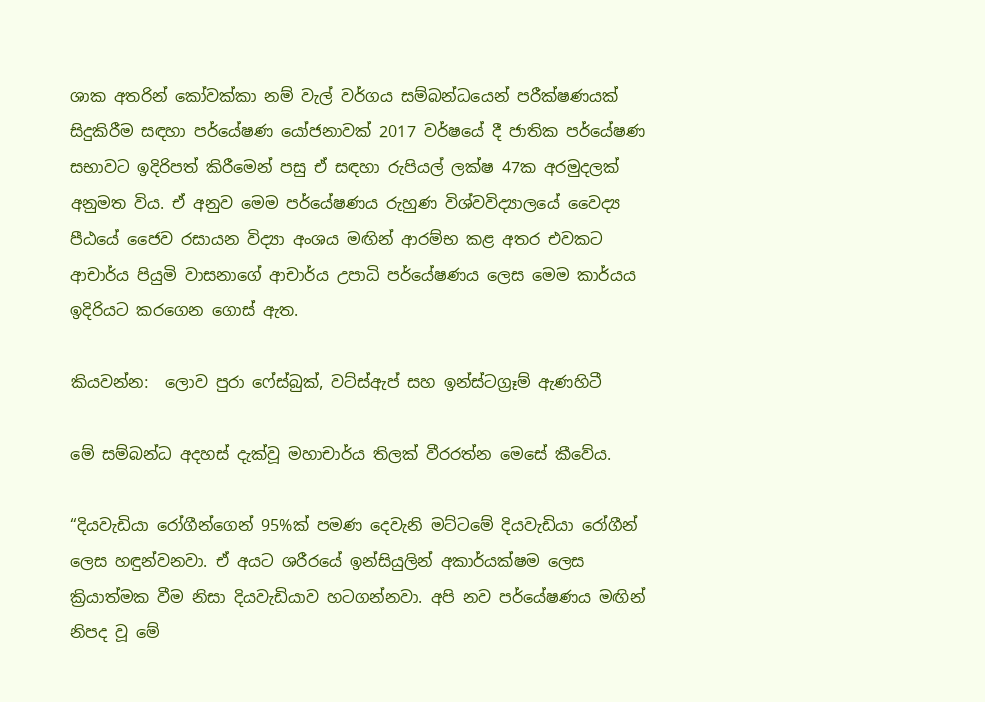ශාක අතරින් කෝවක්කා නම් වැල් වර්ගය සම්බන්ධයෙන් පරීක්ෂණයක් සිදුකිරීම සඳහා පර්යේෂණ යෝජනාවක් 2017 වර්ෂයේ දී ජාතික පර්යේෂණ සභාවට ඉදිරිපත් කිරීමෙන් පසු ඒ සඳහා රුපියල් ලක්ෂ 47ක අරමුදලක් අනුමත විය. ඒ අනුව මෙම පර්යේෂණය රුහුණ විශ්වවිද්‍යාලයේ වෛද්‍ය පීඨයේ ජෛව රසායන විද්‍යා අංශය මඟින් ආරම්භ කළ අතර එවකට ආචාර්ය පියුමි වාසනාගේ ආචාර්ය උපාධි පර්යේෂණය ලෙස මෙම කාර්යය ඉදිරියට කරගෙන ගොස් ඇත.

කියවන්න:  ලොව පුරා ෆේස්බුක්, වට්ස්ඇප් සහ ඉන්ස්ටග්‍රෑම් ඇණහිටී

මේ සම්බන්ධ අදහස් දැක්වූ මහාචාර්ය තිලක් වීරරත්න මෙසේ කීවේය.

“දියවැඩිය‍ා රෝගීන්ගෙන් 95%ක් පමණ දෙවැනි මට්ටමේ දියවැඩියා රෝගීන් ලෙස හඳුන්වනවා. ඒ අයට ශරීරයේ ඉන්සියුලින් අකාර්යක්ෂම ලෙස ක්‍රියාත්මක වීම නිසා දියවැඩියාව හටගන්නවා. අපි නව පර්යේෂණය මඟින් නිපද වූ මේ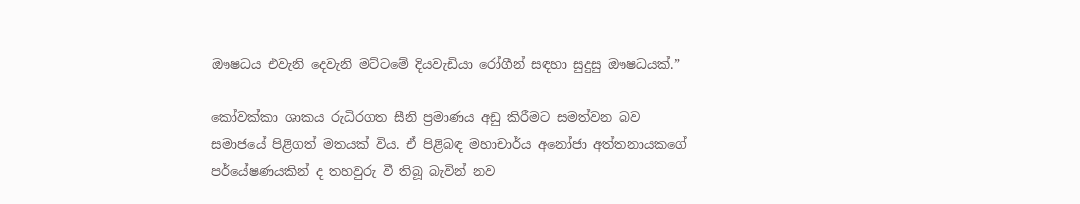ඖෂධය ‍එවැනි දෙවැනි මට්ටමේ දියවැඩියා රෝගීන් සඳහා සුදුසු ඖෂධයක්.”

කෝවක්කා ශාකය රුධිරගත සීනි ප්‍රමාණය අඩු කිරීමට සමත්වන බව සමාජයේ පිළිගත් මතයක් විය. ඒ පිළිබඳ මහාචාර්ය අනෝජා අත්තනායකගේ පර්යේෂණයකින් ද තහවුරු වී තිබූ බැවින් නව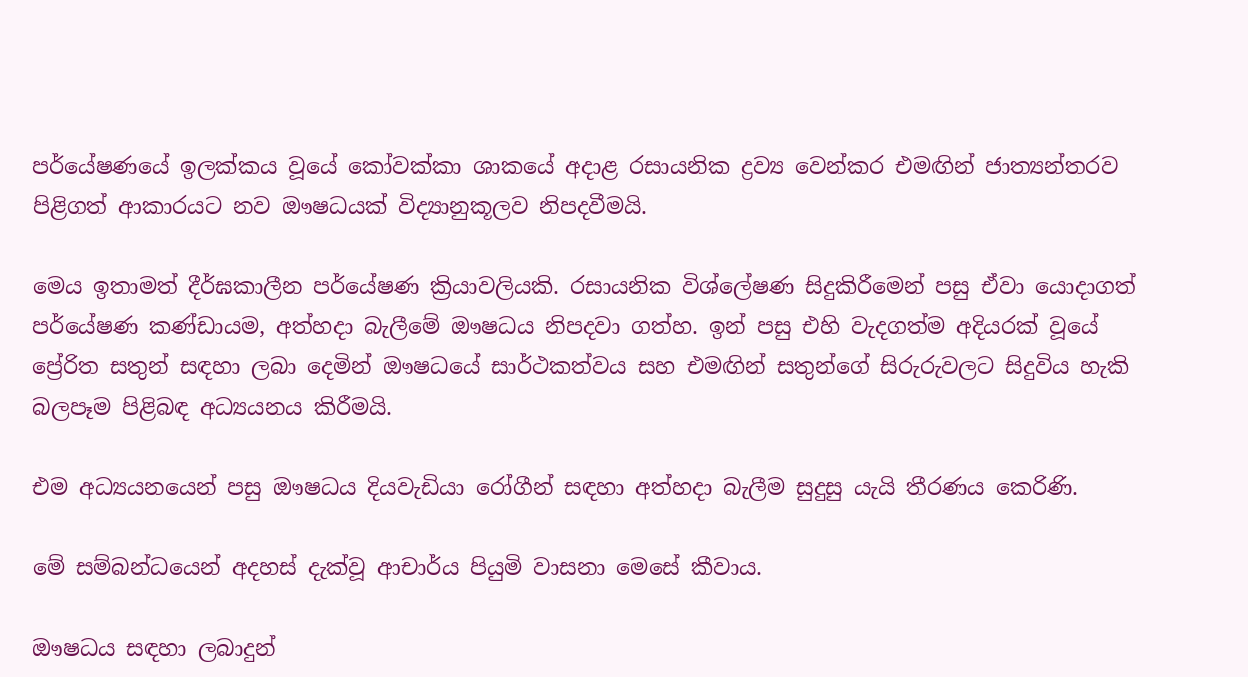පර්යේෂණයේ ඉලක්කය වූයේ කෝවක්කා ශාකයේ අදාළ රසායනික ද්‍රව්‍ය වෙන්කර එමඟින් ජාත්‍යන්තරව පිළිගත් ආකාරයට නව ඖෂධයක් විද්‍යානුකූලව නිපදවීමයි.

මෙය ඉතාමත් දීර්ඝකාලීන පර්යේෂණ ක්‍රියාවලියකි. රසායනික විශ්ලේෂණ සිදුකිරීමෙන් පසු ඒවා යොදාගත් පර්යේෂණ කණ්ඩායම, අත්හදා බැලීමේ ඖෂධය නිපදවා ගත්හ. ඉන් පසු එහි වැදගත්ම අදියරක් වූයේ ප්‍රේරිත සතුන් සඳහා ලබා දෙමින් ඖෂධයේ සාර්ථකත්වය සහ එමඟින් සතුන්ගේ සිරුරුවලට සිදුවිය හැකි බලපෑම පිළිබඳ අධ්‍යයනය කිරීමයි.

එම අධ්‍යයනයෙන් පසු ඖෂධය දියවැඩියා රෝගීන් සඳහා අත්හදා බැලීම සුදුසු යැයි තීරණය කෙරිණි.

මේ සම්බන්ධයෙන් අදහස් දැක්වූ ආචාර්ය පියුමි වාසනා මෙසේ කීවාය.

ඖෂධය සඳහා ලබාදුන්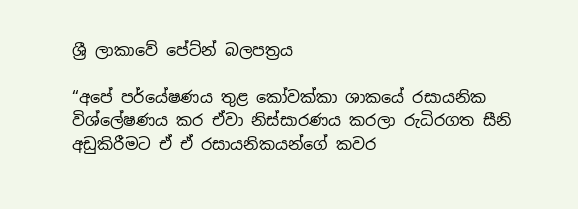ශ්‍රී ලාකාවේ පේට්න් බලපත්‍රය

“අපේ පර්යේෂණය තුළ කෝවක්කා ශාකයේ රසායනික විශ්ලේෂණය කර ඒවා නිස්සාරණය කරලා රුධිරගත සීනි අඩුකිරීමට ඒ ඒ රසායනිකයන්ගේ කවර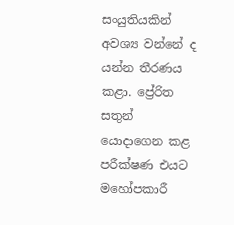සංයුතියකින් අවශ්‍ය වන්නේ ද යන්න තීරණය කළා. ප්‍රේරිත සතුන් යොදාගෙන කළ පරීක්ෂණ එයට මහෝපකාරී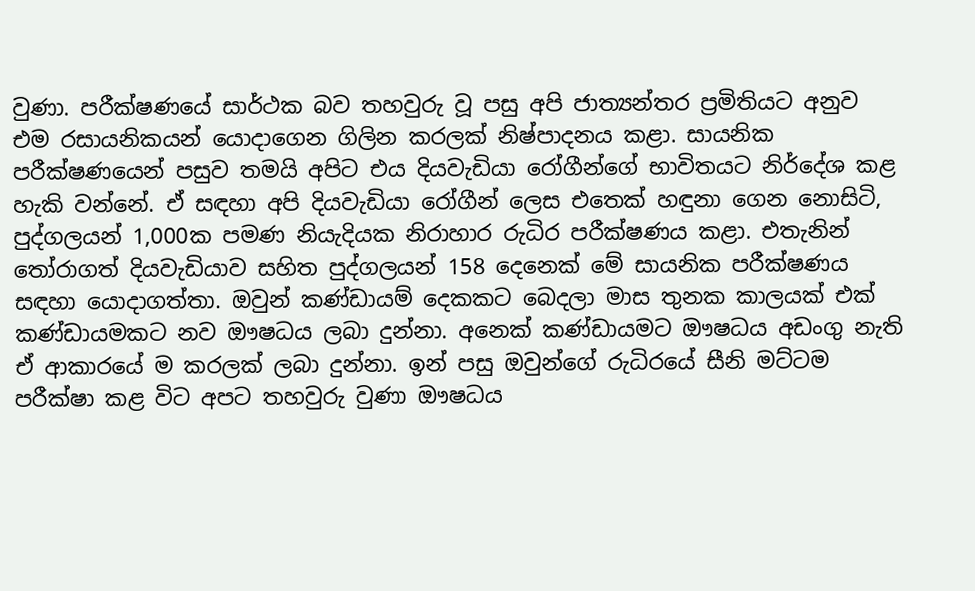වුණා. පරීක්ෂණයේ සාර්ථක බව තහවුරු වූ පසු අපි ජාත්‍යන්තර ප්‍රමිතියට අනුව එම රසායනිකයන් යොදාගෙන ගිලින කරලක් නිෂ්පාදනය කළා. සායනික පරීක්ෂණයෙන් පසුව තමයි අපිට එය දියවැඩියා රෝගීන්ගේ භාවිතයට නිර්දේශ කළ හැකි වන්නේ. ඒ සඳහා අපි දියවැඩියා රෝගීන් ලෙස එතෙක් හඳුනා ගෙන නොසිටි, පුද්ගලයන් 1,000ක පමණ නියැදියක නිරාහාර රුධිර පරීක්ෂණය කළා. එතැනින් තෝරාගත් දියවැඩියාව සහිත පුද්ගලයන් 158 දෙනෙක් මේ සායනික පරීක්ෂණය සඳහා යොදාගත්තා. ඔවුන් කණ්ඩායම් දෙකකට බෙදලා මාස තුනක කාලයක් එක් කණ්ඩායමකට නව ඖෂධය ලබා දුන්නා. අනෙක් කණ්ඩායමට ඖෂධය අඩංගු නැති ඒ ආකාරයේ ම කරලක් ලබා දුන්නා. ඉන් පසු ඔවුන්ගේ රුධිරයේ සීනි මට්ටම පරීක්ෂා කළ විට අපට තහවුරු වුණා ඖෂධය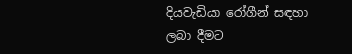දියවැඩියා රෝගීන් සඳහා ලබා දීමට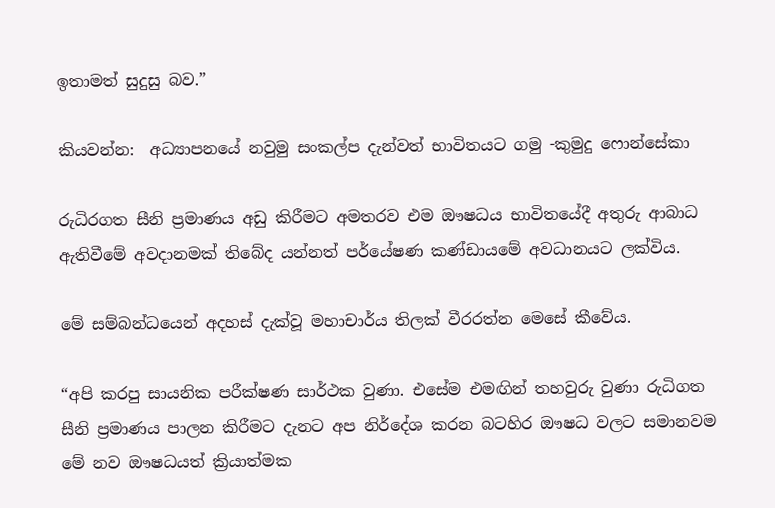ඉතාමත් සුදුසු බව.”

කියවන්න:  අධ්‍යාපනයේ නවුමු සංකල්ප දැන්වත් භාවිතයට ගමු -කුමුදු ෆොන්සේකා

රුධිරගත සීනි ප්‍රමාණය අඩු කිරීමට අමතරව එම ඖෂධය භාවිතයේදී අතුරු ආබාධ ඇතිවීමේ අවදානමක් තිබේද යන්නත් පර්යේෂණ කණ්ඩාය‍මේ අවධානයට ලක්විය.

මේ සම්බන්ධයෙන් අදහස් දැක්වූ මහාචාර්ය තිලක් වීරරත්න මෙසේ කීවේය.

“අපි කරපු සායනික පරීක්ෂණ සාර්ථක වුණා. එ‍සේම එමඟින් තහවුරු වුණා රුධිගත සීනි ප්‍රමාණය පාලන කිරීමට දැනට අප නිර්දේශ කරන බටහිර ඖෂධ වලට සමානවම මේ නව ඖෂධයත් ක්‍රියාත්මක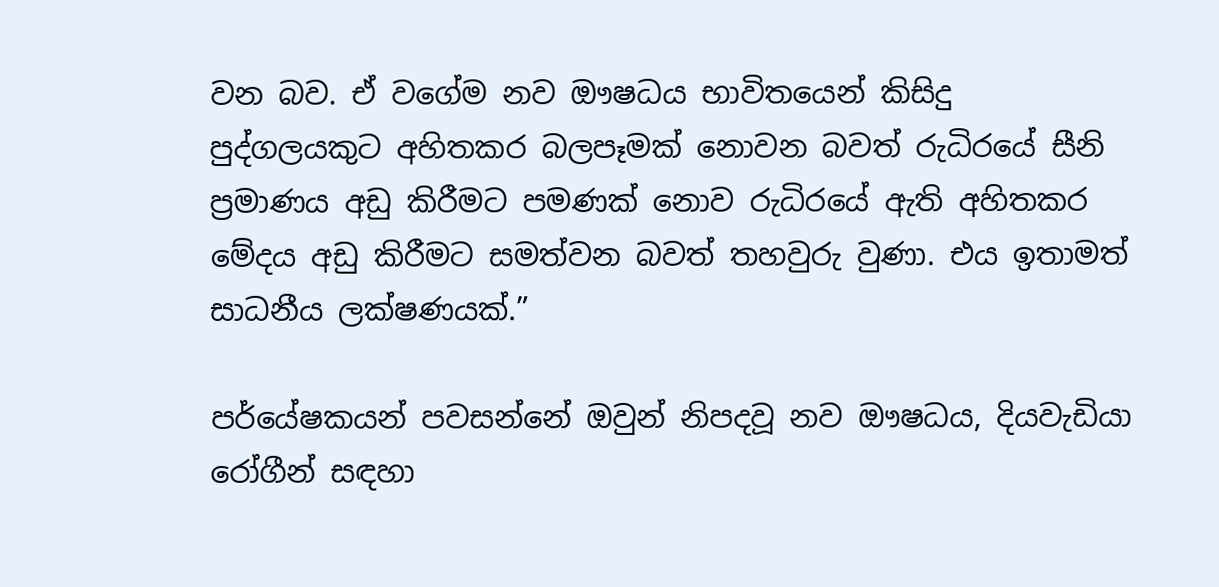වන බව. ඒ වගේම නව ඖෂධය භාවිතයෙන් කිසිදු පුද්ගලයකුට අහිතකර බලපෑමක් නොවන බවත් රුධිරයේ සීනි ප්‍රමාණය අඩු කිරීමට පමණක් නොව රුධිරයේ ඇති අහිතකර මේදය අඩු කිරීමට සමත්වන බවත් තහවුරු වුණා. එය ඉතාමත් සාධනීය ලක්ෂණයක්.”

පර්යේෂකයන් පවසන්නේ ඔවුන් නිපදවූ නව ඖෂධය, දියවැඩියා රෝගීන් සඳහා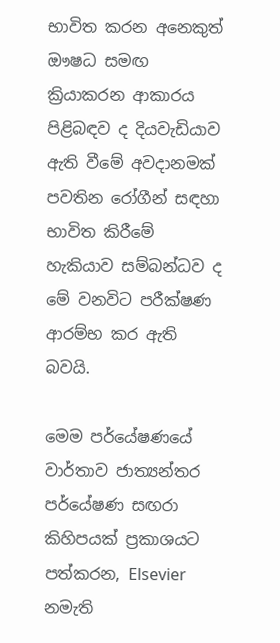භාවිත කරන අනෙකුත් ඖෂධ සමඟ ක්‍රියාකරන ආකාරය පිළිබඳව ද දියවැඩියාව ඇති වීමේ අවදානමක් පවතින රෝගීන් සඳහා භාවිත කිරීමේ හැකියාව සම්බන්ධව ද මේ වනවිට පරීක්ෂණ ආරම්භ කර ඇති බවයි.

මෙම පර්යේෂණයේ වාර්තාව ජාත්‍යන්තර පර්යේෂණ සඟරා කිහිපයක් ප්‍රකාශයට පත්කරන, Elsevier නමැති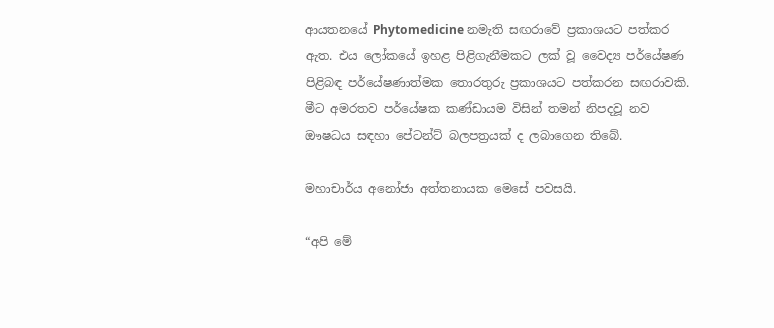ආයතනයේ Phytomedicine නමැති සඟරාවේ ප්‍රකාශයට පත්කර ඇත. එය ලෝකයේ ඉහළ පිළිගැනීමකට ලක් වූ වෛද්‍ය පර්යේෂණ පිළිබඳ පර්යේෂණාත්මක තොරතුරු ප්‍රකාශයට පත්කරන සඟරාවකි. මීට අමරතව පර්යේෂක කණ්ඩායම විසින් තමන් නිපදවූ නව ඖෂධය සඳහා පේටන්ට් බලපත්‍රයක් ද ලබාගෙන තිබේ.

මහාචාර්ය අනෝජා අත්තනායක මෙසේ පවසයි.

“අපි මේ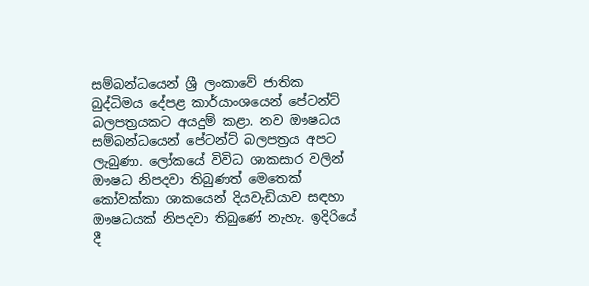සම්බන්ධයෙන් ශ්‍රී ලංකාවේ ජාතික බුද්ධිමය දේපළ කාර්යාංශයෙන් පේටන්ට් බලපත්‍රයකට අයදුම් කළා. නව ඖෂධය සම්බන්ධයෙන් පේටන්ට් බලපත්‍රය අපට ලැබුණා. ලෝක‍යේ විවිධ ශාකසාර වලින් ඖෂධ නිපදවා තිබුණත් මෙතෙක් කෝවක්කා ශාකයෙන් දියවැඩියාව සඳහා ඖෂධයක් නිපදවා තිබුණේ නැහැ. ඉදිරියේ දී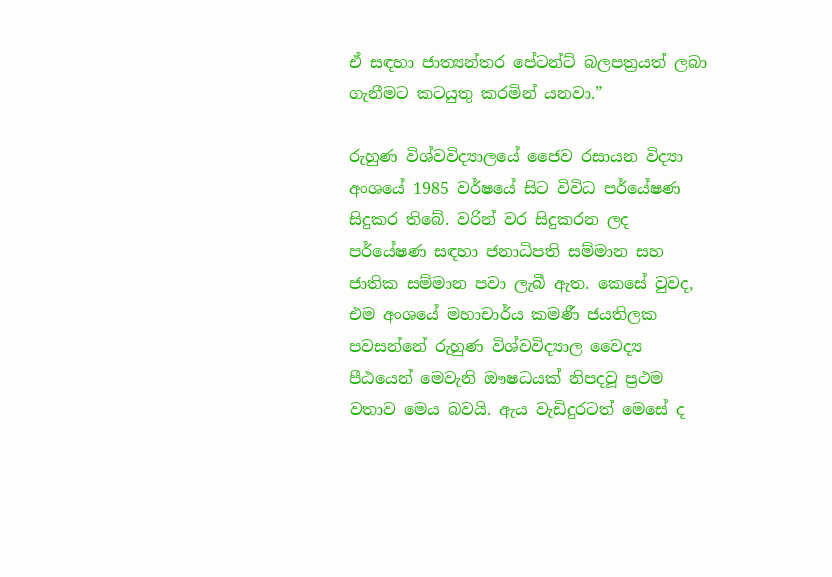ඒ සඳහා ජාත්‍යන්තර පේටන්ට් බලපත්‍රයත් ලබා ගැනීමට කටයුතු කරමින් යනවා.”

රුහුණ විශ්වවිද්‍යාලයේ ජෛව රසායන විද්‍යා අංශයේ 1985 වර්ෂයේ සිට විවිධ පර්යේෂණ සිදුකර තිබේ. වරින් වර සිදුකරන ලද පර්යේෂණ සඳහා ජනාධිපති සම්මාන සහ ජාතික සම්මාන පවා ලැබී ඇත. කෙසේ වුවද, එම අංශයේ මහාචාර්ය කමණී ජයතිලක පවසන්නේ රුහුණ විශ්වවිද්‍යාල වෛද්‍ය පීඨයෙන් මෙවැනි ඖෂධයක් නිපදවූ ප්‍රථම වතාව මෙය බවයි. ඇය වැඩිදුරටත් මෙසේ ද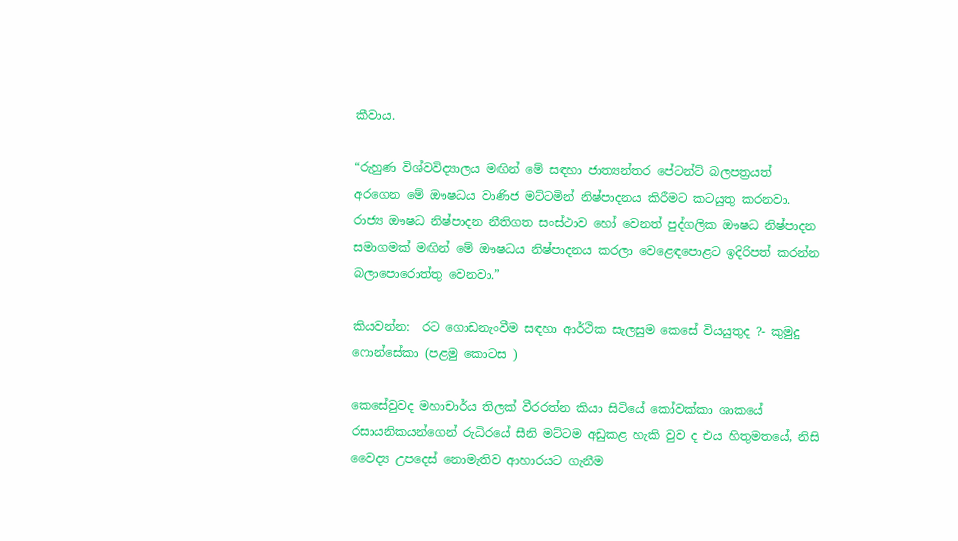කීවාය.

“රුහුණ විශ්වවිද්‍යාලය මඟින් මේ සඳහා ජාත්‍යන්තර පේටන්ට් බලපත්‍රයත් අරගෙන මේ ඖෂධය වාණිජ මට්ටමින් නිෂ්පාදනය කිරීමට කටයුතු කරනවා. රාජ්‍ය ඖෂධ නිෂ්පාදන නීතිගත සංස්ථාව හෝ වෙනත් පුද්ගලික ඖෂධ නිෂ්පාදන සමාගමක් මඟින් මේ ඖෂධය නිෂ්පාදනය කරලා වෙළෙඳපොළට ඉදිරිපත් කරන්න බලාපොරොත්තු වෙනවා.”

කියවන්න:  රට ගොඩනැංවීම සඳහා ආර්ථික සැලසුම කෙසේ වියයුතුද ?- කුමුදු ෆොන්සේකා (පළමු කොටස )

කෙසේවුවද මහාචාර්ය තිලක් වීරරත්න කියා සිටියේ කෝවක්කා ශාකයේ රසායනිකයන්ගෙන් රුධිරයේ සීනි මට්ටම අඩුකළ හැකි වුව ද එය හිතුමතයේ, නිසි වෛද්‍ය උපදෙස් නොමැතිව ආහාරයට ගැනීම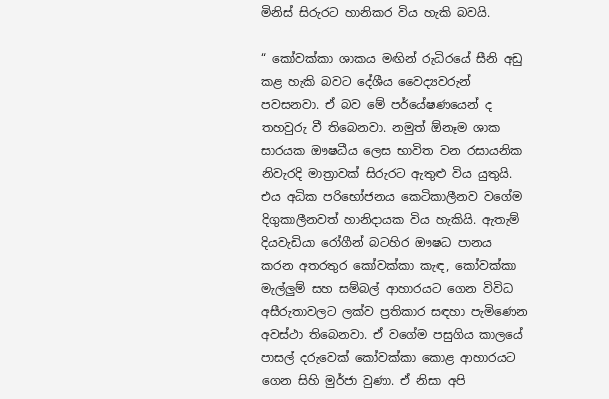මිනිස් සිරුරට හානිකර විය හැකි බවයි.

“ කෝවක්කා ශාකය මඟින් රුධිරයේ සීනි අඩු කළ හැකි බවට දේශීය වෛද්‍යවරුන් පවසනවා. ඒ බව මේ පර්යේෂණයෙන් ද තහවුරු වී තිබෙනවා. නමුත් ඕනෑම ශාක සාරයක ඖෂධීය ලෙස භාවිත වන රසායනික නිවැරදි මාත්‍රාවක් සිරුරට ඇතුළු විය යුතුයි. එය අධික පරිභෝජනය කෙටිකාලීනව වගේම දිගුකාලීනවත් හානිදායක විය හැකියි. ඇතැම් දියවැඩියා රෝගීන් බටහිර ඖෂධ පානය කරන අතරතුර කෝවක්කා කැඳ, කෝවක්කා මැල්ලුම් සහ සම්බල් ආහාරයට ගෙන විවිධ අසීරුතාවලට ලක්ව ප්‍රතිකාර සඳහා පැමිණෙන අවස්ථා තිබෙනවා. ඒ වගේම පසුගිය කාලයේ පාසල් දරුවෙක් කෝවක්කා කොළ ආහාරයට ගෙන සිහි මුර්ජා වුණා. ඒ නිසා අපි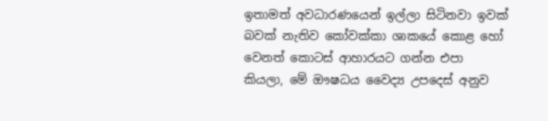ඉතාමත් අවධාර‍ණයෙන් ඉල්ලා සිටිනවා ඉවක් බවක් නැතිව කෝවක්කා ශාකයේ කොළ හෝ වෙනත් කොටස් ආහාරයට ගන්න එපා කියලා, මේ ඖෂධය වෛද්‍ය උපදෙස් අනුව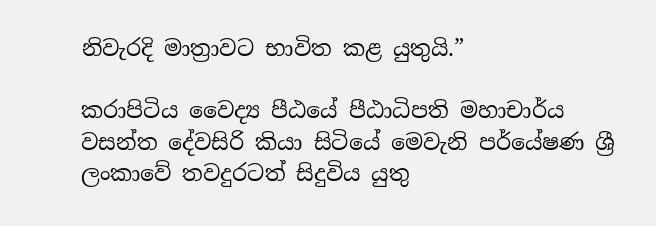නිවැරදි මාත්‍රාවට භාවිත කළ යුතුයි.”

කරාපිටිය වෛද්‍ය පීඨයේ පීඨාධිපති මහාචාර්ය වසන්ත දේවසිරි කියා සිටියේ මෙවැනි පර්යේෂණ ශ්‍රී ලංකාවේ තවදුරටත් සිදුවිය යුතු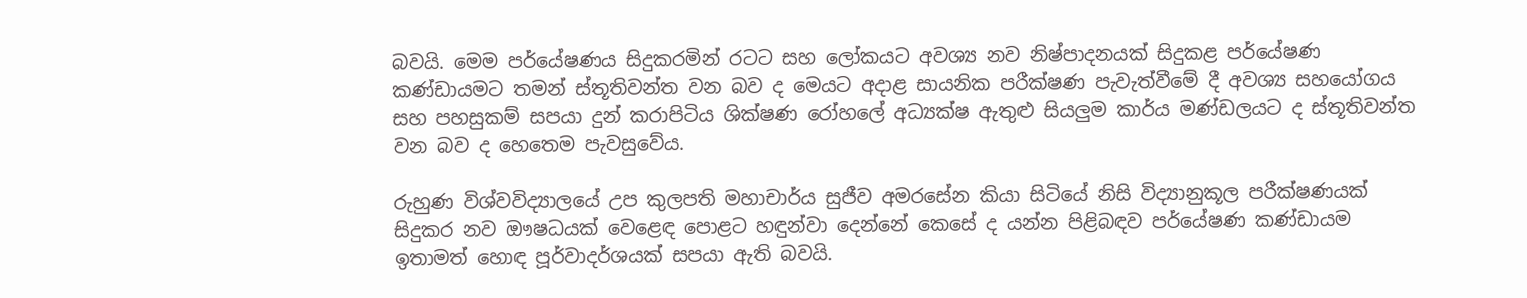බවයි. මෙම පර්යේෂණය සිදුකරමින් රටට සහ ලෝකයට අවශ්‍ය නව නිෂ්පාදනයක් සිදුකළ පර්යේෂණ කණ්ඩායමට තමන් ස්තූතිවන්ත වන බව ද මෙයට අදාළ සායනික පරීක්ෂණ පැවැත්වීමේ දී අවශ්‍ය සහයෝගය සහ පහසුකම් සපයා දුන් කරාපිටිය ශික්ෂණ රෝහලේ අධ්‍යක්ෂ ඇතුළු සියලුම කාර්ය මණ්ඩලයට ද ස්තූතිවන්ත වන බව ද හෙතෙම පැවසුවේය.

රුහුණ විශ්වවිද්‍යාලයේ උප කුලපති මහාචාර්ය සුජීව අම‍රසේන කියා සිටියේ නිසි විද්‍යානුකූල පරීක්ෂණයක් සිදුකර නව ඖෂධයක් වෙළෙඳ පොළට හඳුන්වා දෙන්නේ කෙසේ ද යන්න පිළිබඳව පර්යේෂණ කණ්ඩායම ඉතාමත් හොඳ පූර්වාදර්ශයක් සපයා ඇති බවයි.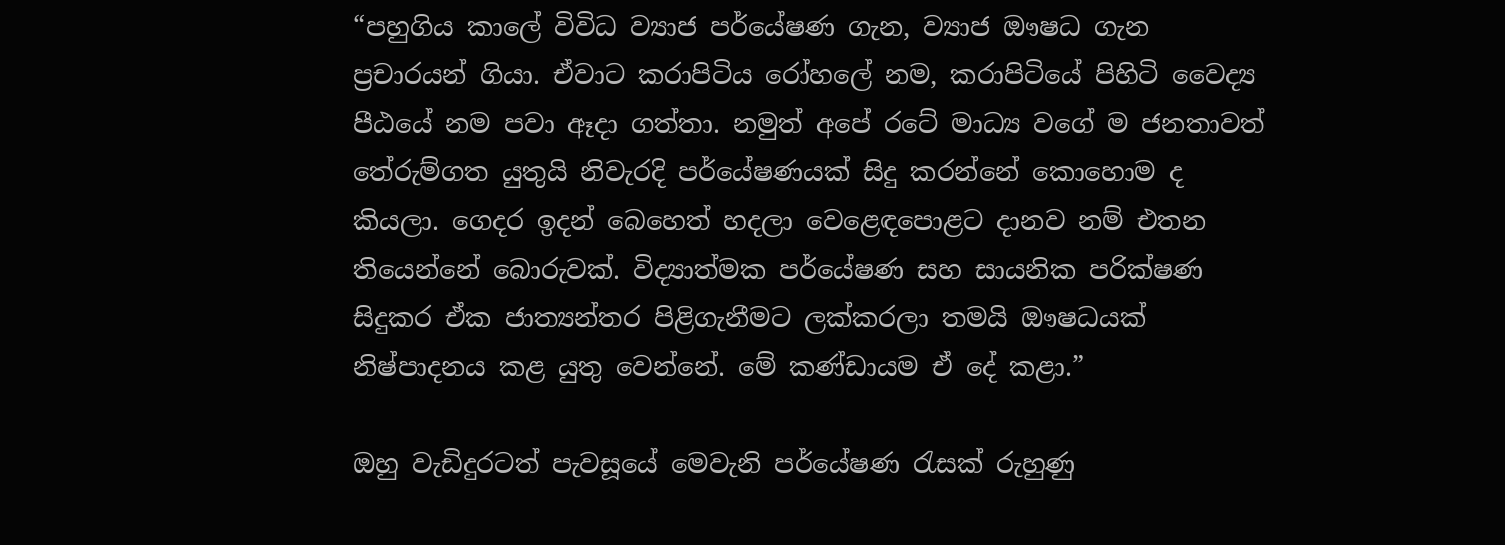“පහුගිය කාලේ විවිධ ව්‍යාජ පර්යේෂණ ගැන, ව්‍යාජ ඖෂධ ගැන ප්‍රචාරයන් ගියා. ඒවාට කරාපිටිය රෝහලේ නම, කරාපිටියේ පිහිටි වෛද්‍ය පීඨයේ නම පවා ඈදා ගත්තා. නමුත් අපේ රටේ මාධ්‍ය වගේ ම ජනතාවත් තේරුම්ගත යුතුයි නිවැරදි පර්යේෂණයක් සිදු කරන්‍නේ කොහ‍ොම ද කියලා. ගෙදර ඉදන් බෙහෙත් හදලා වෙළෙඳපොළට දානව නම් එතන තියෙන්නේ බොරුවක්. විද්‍යාත්මක පර්යේෂණ සහ සායනික පරික්ෂණ සිදුකර ඒක ජාත්‍යන්තර පිළිගැනීමට ලක්කරලා තමයි ඖෂධයක් නිෂ්පාදනය කළ යුතු වෙන්නේ. මේ කණ්ඩායම ඒ දේ කළා.”

ඔහු වැඩිදුරටත් පැවසූයේ මෙවැනි පර්යේෂණ රැසක් රුහුණු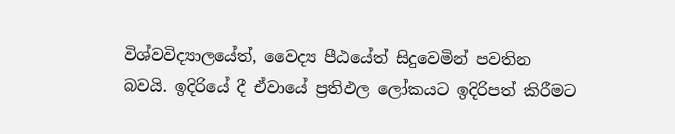විශ්වවිද්‍යාලයේත්, වෛද්‍ය පීඨයේත් සිදුවෙමින් පවතින බවයි. ඉදිරියේ දී ඒවායේ ප්‍රතිඵල ලෝකයට ඉදිරිපත් කිරීමට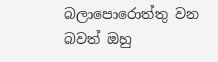බලාපොරොත්තු වන බවත් ඔහු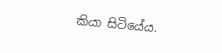කියා සිටියේය.